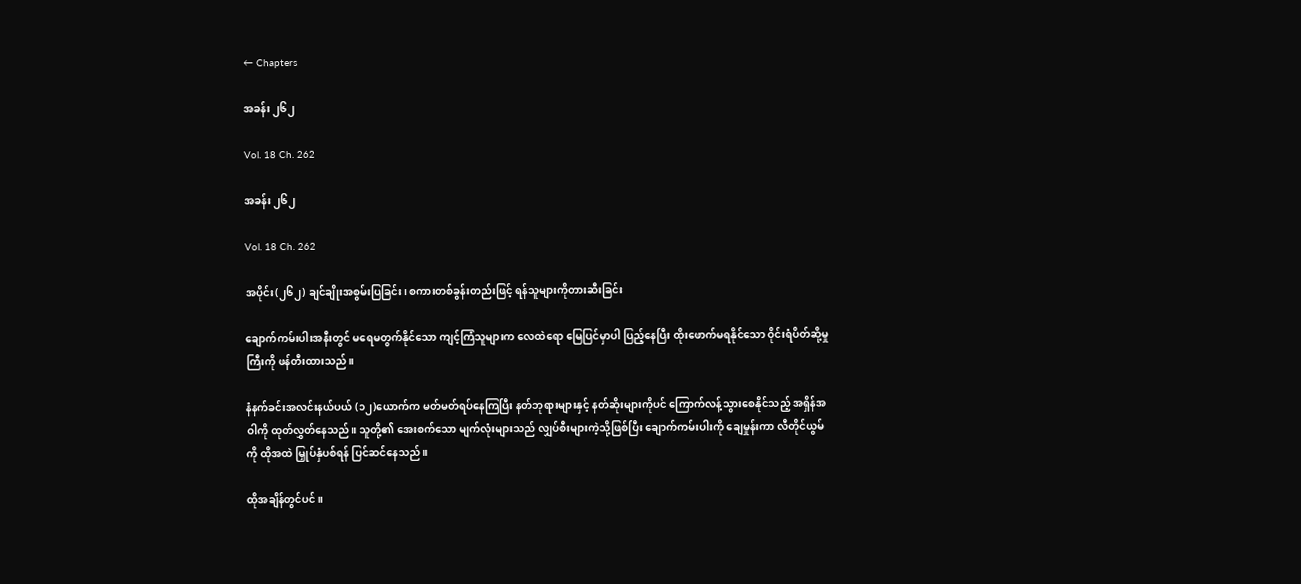← Chapters

အခန်း ၂၆၂

Vol. 18 Ch. 262

အခန်း ၂၆၂

Vol. 18 Ch. 262

အပိုင်း(၂၆၂) ချင်ချိုးအစွမ်းပြခြင်း၊ စကားတစ်ခွန်းတည်းဖြင့် ရန်သူများကိုတားဆီးခြင်း

ချောက်ကမ်းပါးအနီးတွင် မရေမတွက်နိုင်သော ကျင့်ကြံသူများက လေထဲရော မြေပြင်မှာပါ ပြည့်နေပြီး ထိုးဖောက်မရနိုင်သော ဝိုင်းရံပိတ်ဆို့မှုကြီးကို ဖန်တီးထားသည်။

နံနက်ခင်းအလင်းနယ်ပယ် (၁၂)ယောက်က မတ်မတ်ရပ်နေကြပြီး နတ်ဘုရားများနှင့် နတ်ဆိုးများကိုပင် ကြောက်လန့်သွားစေနိုင်သည့် အရှိန်အဝါကို ထုတ်လွှတ်နေသည်။ သူတို့၏ အေးစက်သော မျက်လုံးများသည် လျှပ်စီးများကဲ့သို့ဖြစ်ပြီး ချောက်ကမ်းပါးကို ချေမှုန်းကာ လီတိုင်ယွမ်ကို ထိုအထဲ မြှုပ်နှံပစ်ရန် ပြင်ဆင်နေသည်။

ထိုအချိန်တွင်ပင်။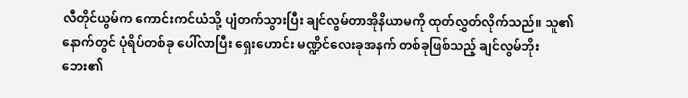လီတိုင်ယွမ်က ကောင်းကင်ယံသို့ ပျံတက်သွားပြီး ချင်လွမ်တာအိုနိယာမကို ထုတ်လွှတ်လိုက်သည်။ သူ၏နောက်တွင် ပုံရိပ်တစ်ခု ပေါ်လာပြီး ရှေးဟောင်း မဏ္ဍိင်လေးခုအနက် တစ်ခုဖြစ်သည့် ချင်လွမ်ဘိုးဘေး၏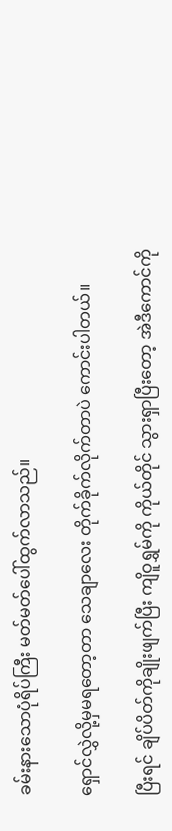ခမ်းနားသောပုံရိပ်ကြီး မတ်မတ်ပေါ်ထွက်လာသည်။

ရှောင်လွှဲလို့မှမရတော့တာ သေချာလေး တိုက်ခိုက်လိုက်တာပဲ ကောင်းပါတယ်။

ပြီးရင် ချိပ်ပိတ်ကိုချိုးဖျက်ပြီး ကျိဝူရွှမ်ကို ကိုယ်တိုင် သွားရှာပြီးတော့ အဲဒီကောင်ကို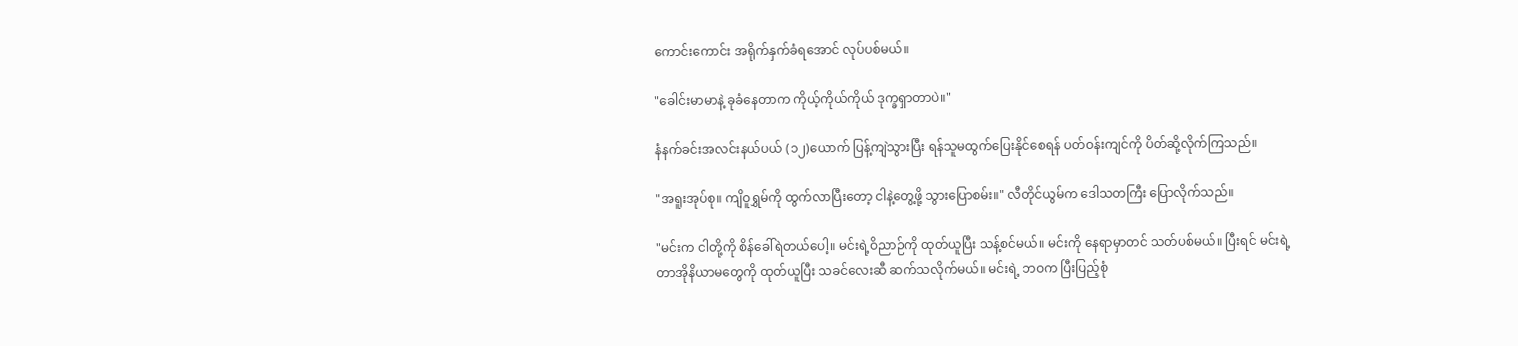ကောင်းကောင်း အရိုက်နှက်ခံရအောင် လုပ်ပစ်မယ်။

"ခေါင်းမာမာနဲ့ ခုခံနေတာက ကိုယ့်ကိုယ်ကိုယ် ဒုက္ခရှာတာပဲ။"

နံနက်ခင်းအလင်းနယ်ပယ် (၁၂)ယောက် ပြန့်ကျဲသွားပြီး ရန်သူမထွက်ပြေးနိုင်စေရန် ပတ်ဝန်းကျင်ကို ပိတ်ဆို့လိုက်ကြသည်။

"အရူးအုပ်စု။ ကျိဝူရွှမ်ကို ထွက်လာပြီးတော့ ငါနဲ့တွေ့ဖို့ သွားပြောစမ်း။" လီတိုင်ယွမ်က ဒေါသတကြီး ပြောလိုက်သည်။

"မင်းက ငါတို့ကို စိန်ခေါ်ရဲတယ်ပေါ့။ မင်းရဲ့ဝိညာဉ်ကို ထုတ်ယူပြီး သန့်စင်မယ်။ မင်းကို နေရာမှာတင် သတ်ပစ်မယ်။ ပြီးရင် မင်းရဲ့ တာအိုနိယာမတွေကို ထုတ်ယူပြီး သခင်လေးဆီ ဆက်သလိုက်မယ်။ မင်းရဲ့ ဘဝက ပြီးပြည့်စုံ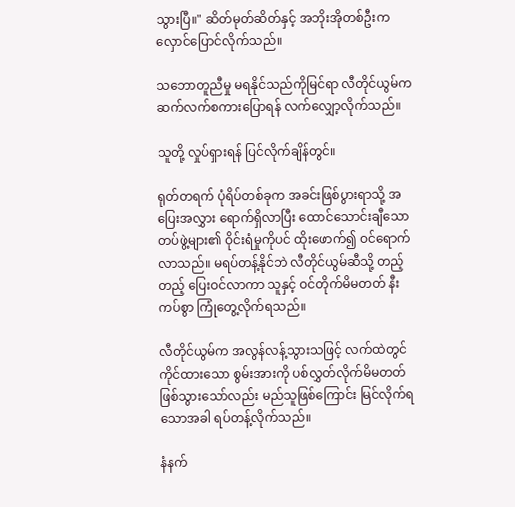သွားပြီ။" ဆိတ်မုတ်ဆိတ်နှင့် အဘိုးအိုတစ်ဦးက လှောင်ပြောင်လိုက်သည်။

သဘောတူညီမှု မရနိုင်သည်ကိုမြင်ရာ လီတိုင်ယွမ်က ဆက်လက်စကားပြောရန် လက်လျှော့လိုက်သည်။

သူတို့ လှုပ်ရှားရန် ပြင်လိုက်ချိန်တွင်။

ရုတ်တရက် ပုံရိပ်တစ်ခုက အခင်းဖြစ်ပွားရာသို့ အပြေးအလွှား ရောက်ရှိလာပြီး ထောင်သောင်းချီသော တပ်ဖွဲ့များ၏ ဝိုင်းရံမှုကိုပင် ထိုးဖောက်၍ ဝင်ရောက်လာသည်။ မရပ်တန့်နိုင်ဘဲ လီတိုင်ယွမ်ဆီသို့ တည့်တည့် ပြေးဝင်လာကာ သူနှင့် ဝင်တိုက်မိမတတ် နီးကပ်စွာ ကြုံတွေ့လိုက်ရသည်။

လီတိုင်ယွမ်က အလွန်လန့်သွားသဖြင့် လက်ထဲတွင် ကိုင်ထားသော စွမ်းအားကို ပစ်လွှတ်လိုက်မိမတတ် ဖြစ်သွားသော်လည်း မည်သူဖြစ်ကြောင်း မြင်လိုက်ရသောအခါ ရပ်တန့်လိုက်သည်။

နံနက်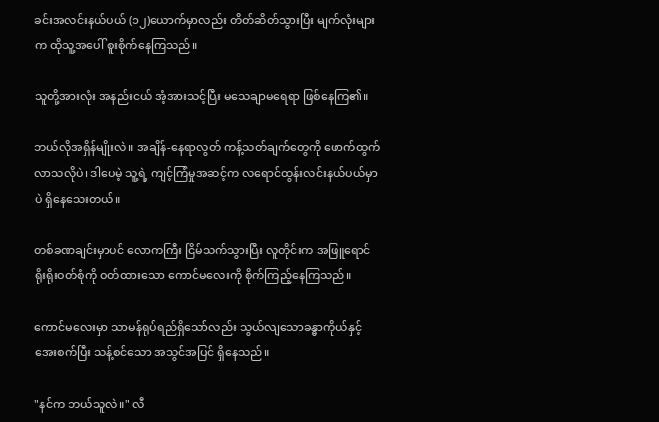ခင်းအလင်းနယ်ပယ် (၁၂)ယောက်မှာလည်း တိတ်ဆိတ်သွားပြီး မျက်လုံးများက ထိုသူ့အပေါ် စူးစိုက်နေကြသည်။

သူတို့အားလုံး အနည်းငယ် အံ့အားသင့်ပြီး မသေချာမရေရာ ဖြစ်နေကြ၏။

ဘယ်လိုအရှိန်မျိုးလဲ။ အချိန်-နေရာလွတ် ကန့်သတ်ချက်တွေကို ဖောက်ထွက်လာသလိုပဲ၊ ဒါပေမဲ့ သူ့ရဲ့ ကျင့်ကြံမှုအဆင့်က လရောင်ထွန်းလင်းနယ်ပယ်မှာပဲ ရှိနေသေးတယ်။

တစ်ခဏချင်းမှာပင် လောကကြီး ငြိမ်သက်သွားပြီး လူတိုင်းက အဖြူရောင် ရိုးရိုးဝတ်စုံကို ဝတ်ထားသော ကောင်မလေးကို စိုက်ကြည့်နေကြသည်။

ကောင်မလေးမှာ သာမန်ရုပ်ရည်ရှိသော်လည်း သွယ်လျသောခန္ဓာကိုယ်နှင့် အေးစက်ပြီး သန့်စင်သော အသွင်အပြင် ရှိနေသည်။

"နင်က ဘယ်သူလဲ။" လီ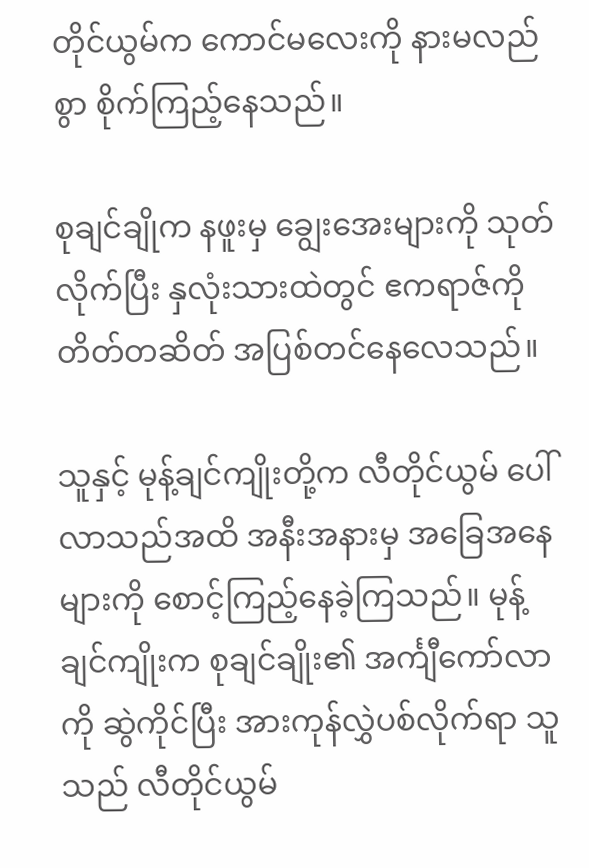တိုင်ယွမ်က ကောင်မလေးကို နားမလည်စွာ စိုက်ကြည့်နေသည်။

စုချင်ချိုက နဖူးမှ ချွေးအေးများကို သုတ်လိုက်ပြီး နှလုံးသားထဲတွင် ဧကရာဇ်ကို တိတ်တဆိတ် အပြစ်တင်နေလေသည်။

သူနှင့် မုန့်ချင်ကျိုးတို့က လီတိုင်ယွမ် ပေါ်လာသည်အထိ အနီးအနားမှ အခြေအနေများကို စောင့်ကြည့်နေခဲ့ကြသည်။ မုန့်ချင်ကျိုးက စုချင်ချိုး၏ အင်္ကျီကော်လာကို ဆွဲကိုင်ပြီး အားကုန်လွှဲပစ်လိုက်ရာ သူသည် လီတိုင်ယွမ်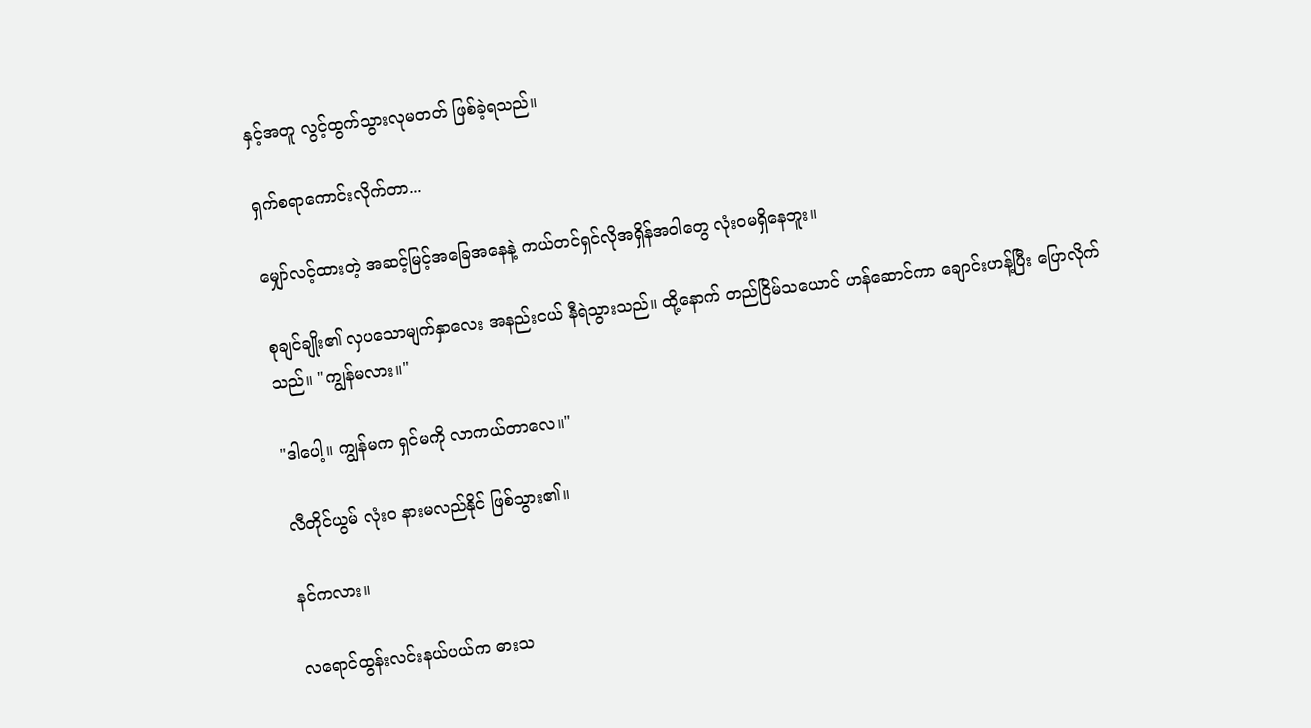နှင့်အတူ လွင့်ထွက်သွားလုမတတ် ဖြစ်ခဲ့ရသည်။

ရှက်စရာကောင်းလိုက်တာ...

မျှော်လင့်ထားတဲ့ အဆင့်မြင့်အခြေအနေနဲ့ ကယ်တင်ရှင်လိုအရှိန်အဝါတွေ လုံးဝမရှိနေဘူး။

စုချင်ချိုး၏ လှပသောမျက်နှာလေး အနည်းငယ် နီရဲသွားသည်။ ထို့နောက် တည်ငြိမ်သယောင် ဟန်ဆောင်ကာ ချောင်းဟန့်ပြီး ပြောလိုက်သည်။ "ကျွန်မလား။"

"ဒါပေါ့။ ကျွန်မက ရှင်မကို လာကယ်တာလေ။"

လီတိုင်ယွမ် လုံးဝ နားမလည်နိုင် ဖြစ်သွား၏။

နင်ကလား။

လရောင်ထွန်းလင်းနယ်ပယ်က ဓားသ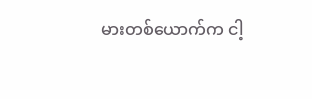မားတစ်ယောက်က ငါ့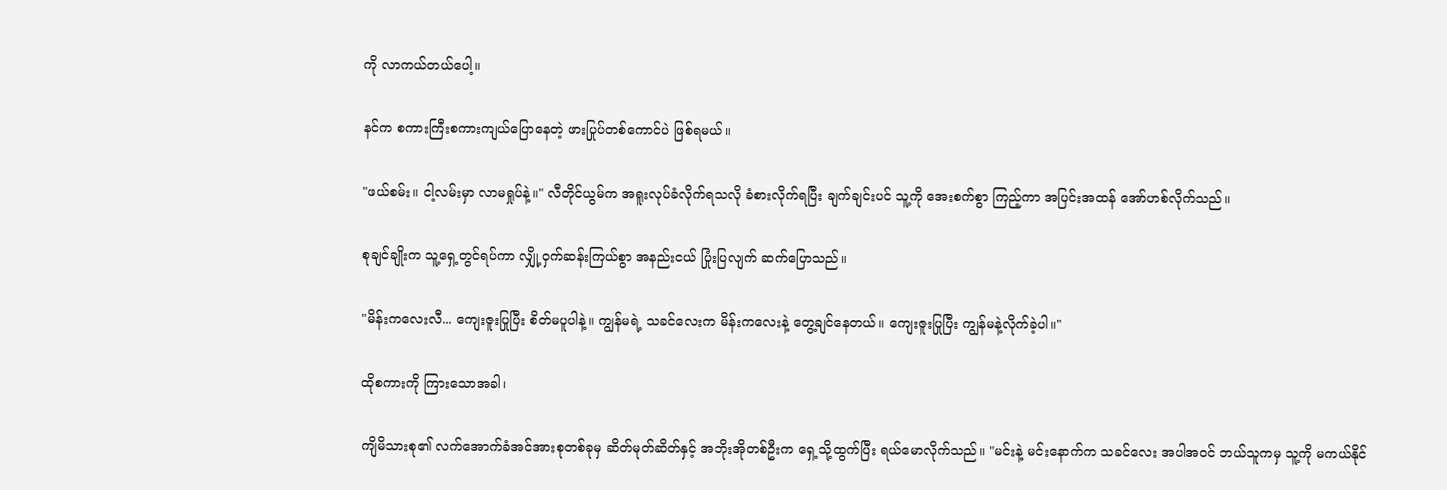ကို လာကယ်တယ်ပေါ့။

နင်က စကားကြီးစကားကျယ်ပြောနေတဲ့ ဖားပြုပ်တစ်ကောင်ပဲ ဖြစ်ရမယ်။

"ဖယ်စမ်း။ ငါ့လမ်းမှာ လာမရှုပ်နဲ့။" လီတိုင်ယွမ်က အရူးလုပ်ခံလိုက်ရသလို ခံစားလိုက်ရပြီး ချက်ချင်းပင် သူ့ကို အေးစက်စွာ ကြည့်ကာ အပြင်းအထန် အော်ဟစ်လိုက်သည်။

စုချင်ချိုးက သူ့ရှေ့တွင်ရပ်ကာ လျှို့ဝှက်ဆန်းကြယ်စွာ အနည်းငယ် ပြုံးပြလျက် ဆက်ပြောသည်။

"မိန်းကလေးလီ... ကျေးဇူးပြုပြီး စိတ်မပူပါနဲ့။ ကျွန်မရဲ့ သခင်လေးက မိန်းကလေးနဲ့ တွေ့ချင်နေတယ်။ ကျေးဇူးပြုပြီး ကျွန်မနဲ့လိုက်ခဲ့ပါ။"

ထိုစကားကို ကြားသောအခါ၊

ကျိမိသားစု၏ လက်အောက်ခံအင်အားစုတစ်ခုမှ ဆိတ်မုတ်ဆိတ်နှင့် အဘိုးအိုတစ်ဦးက ရှေ့သို့ထွက်ပြီး ရယ်မောလိုက်သည်။ "မင်းနဲ့ မင်းနောက်က သခင်လေး အပါအဝင် ဘယ်သူကမှ သူ့ကို မကယ်နိုင်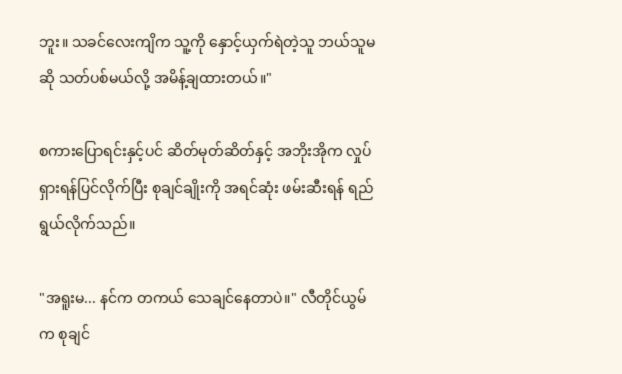ဘူး။ သခင်လေးကျိက သူ့ကို နှောင့်ယှက်ရဲတဲ့သူ ဘယ်သူမဆို သတ်ပစ်မယ်လို့ အမိန့်ချထားတယ်။"

စကားပြောရင်းနှင့်ပင် ဆိတ်မုတ်ဆိတ်နှင့် အဘိုးအိုက လှုပ်ရှားရန်ပြင်လိုက်ပြီး စုချင်ချိုးကို အရင်ဆုံး ဖမ်းဆီးရန် ရည်ရွယ်လိုက်သည်။

"အရူးမ... နင်က တကယ် သေချင်နေတာပဲ။" လီတိုင်ယွမ်က စုချင်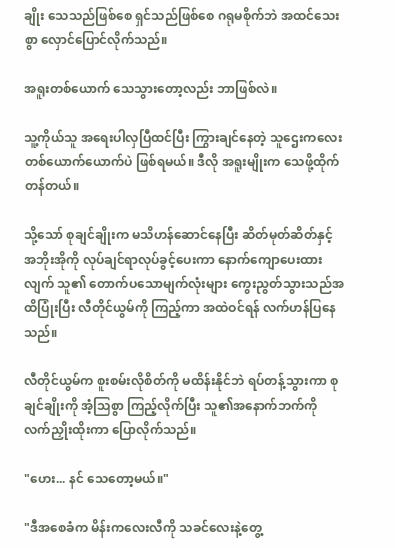ချိုး သေသည်ဖြစ်စေ ရှင်သည်ဖြစ်စေ ဂရုမစိုက်ဘဲ အထင်သေးစွာ လှောင်ပြောင်လိုက်သည်။

အရူးတစ်ယောက် သေသွားတော့လည်း ဘာဖြစ်လဲ။

သူ့ကိုယ်သူ အရေးပါလှပြီထင်ပြီး ကြွားချင်နေတဲ့ သူဌေးကလေး တစ်ယောက်ယောက်ပဲ ဖြစ်ရမယ်။ ဒီလို အရူးမျိုးက သေဖို့ထိုက်တန်တယ်။

သို့သော် စုချင်ချိုးက မသိဟန်ဆောင်နေပြီး ဆိတ်မုတ်ဆိတ်နှင့် အဘိုးအိုကို လုပ်ချင်ရာလုပ်ခွင့်ပေးကာ နောက်ကျောပေးထားလျက် သူ၏ တောက်ပသောမျက်လုံးများ ကွေးညွတ်သွားသည်အထိပြုံးပြီး လီတိုင်ယွမ်ကို ကြည့်ကာ အထဲဝင်ရန် လက်ဟန်ပြနေသည်။

လီတိုင်ယွမ်က စူးစမ်းလိုစိတ်ကို မထိန်းနိုင်ဘဲ ရပ်တန့်သွားကာ စုချင်ချိုးကို အံ့သြစွာ ကြည့်လိုက်ပြီး သူ၏အနောက်ဘက်ကို လက်ညှိုးထိုးကာ ပြောလိုက်သည်။

"ဟေး... နင် သေတော့မယ်။"

"ဒီအစေခံက မိန်းကလေးလီကို သခင်လေးနဲ့တွေ့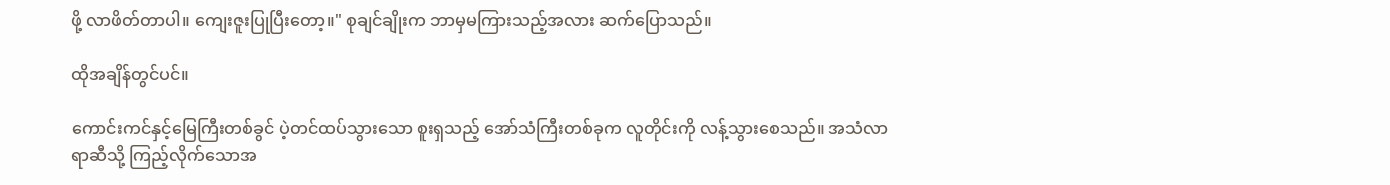ဖို့ လာဖိတ်တာပါ။ ကျေးဇူးပြုပြီးတော့။" စုချင်ချိုးက ဘာမှမကြားသည့်အလား ဆက်ပြောသည်။

ထိုအချိန်တွင်ပင်။

ကောင်းကင်နှင့်မြေကြီးတစ်ခွင် ပဲ့တင်ထပ်သွားသော စူးရှသည့် အော်သံကြီးတစ်ခုက လူတိုင်းကို လန့်သွားစေသည်။ အသံလာရာဆီသို့ ကြည့်လိုက်သောအ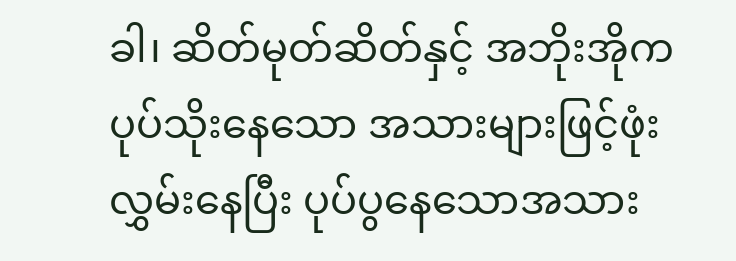ခါ၊ ဆိတ်မုတ်ဆိတ်နှင့် အဘိုးအိုက ပုပ်သိုးနေသော အသားများဖြင့်ဖုံးလွှမ်းနေပြီး ပုပ်ပွနေသောအသား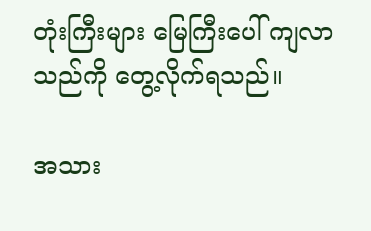တုံးကြီးများ မြေကြီးပေါ် ကျလာသည်ကို တွေ့လိုက်ရသည်။

အသား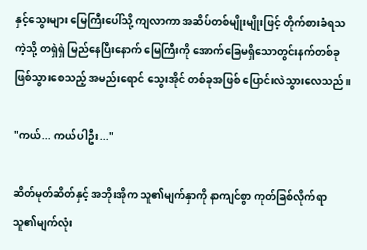နှင့်သွေးများ မြေကြီးပေါ်သို့ ကျလာကာ အဆိပ်တစ်မျိုးမျိုးဖြင့် တိုက်စားခံရသကဲ့သို့ တရှဲရှဲ မြည်နေပြီးနောက် မြေကြီးကို အောက်ခြေမရှိသောတွင်းနက်တစ်ခု ဖြစ်သွားစေသည့် အမည်းရောင် သွေးအိုင် တစ်ခုအဖြစ် ပြောင်းလဲသွားလေသည်။

"ကယ်... ကယ်ပါဦး..."

ဆိတ်မုတ်ဆိတ်နှင့် အဘိုးအိုက သူ၏မျက်နှာကို နာကျင်စွာ ကုတ်ခြစ်လိုက်ရာ သူ၏မျက်လုံး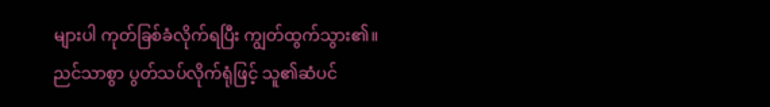များပါ ကုတ်ခြစ်ခံလိုက်ရပြီး ကျွတ်ထွက်သွား၏။ ညင်သာစွာ ပွတ်သပ်လိုက်ရုံဖြင့် သူ၏ဆံပင်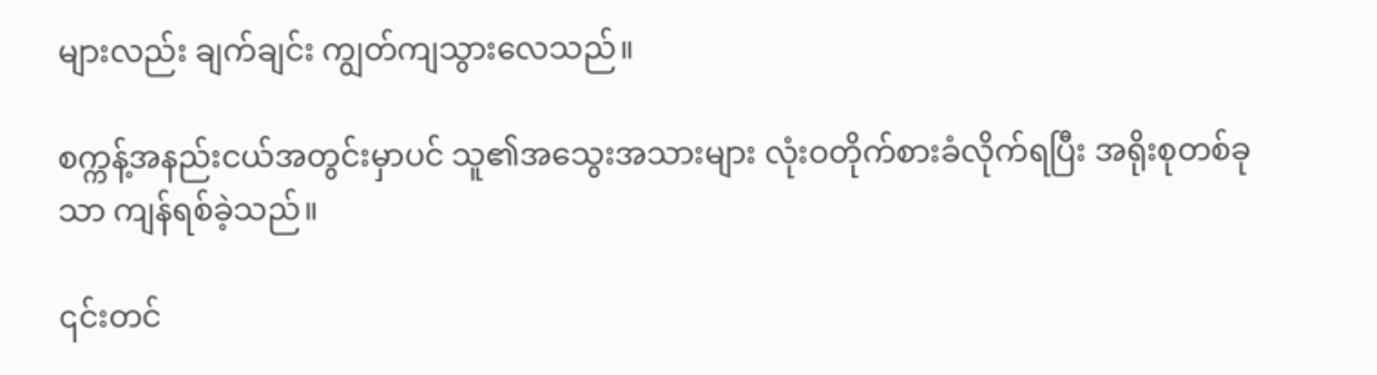များလည်း ချက်ချင်း ကျွတ်ကျသွားလေသည်။

စက္ကန့်အနည်းငယ်အတွင်းမှာပင် သူ၏အသွေးအသားများ လုံးဝတိုက်စားခံလိုက်ရပြီး အရိုးစုတစ်ခုသာ ကျန်ရစ်ခဲ့သည်။

၎င်းတင်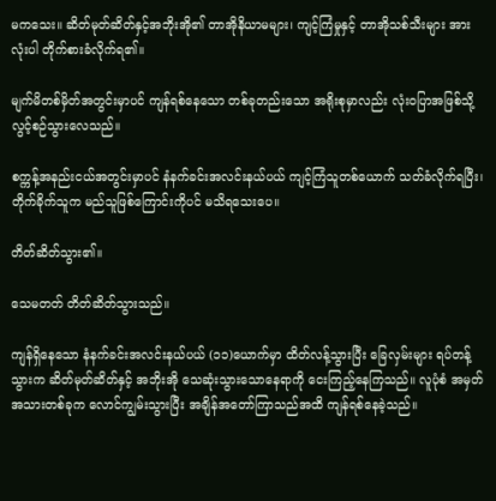မကသေး။ ဆိတ်မုတ်ဆိတ်နှင့်အဘိုးအို၏ တာအိုနိယာမများ၊ ကျင့်ကြံမှုနှင့် တာအိုသစ်သီးများ အားလုံးပါ တိုက်စားခံလိုက်ရ၏။

မျက်မိတစ်မှိတ်အတွင်းမှာပင် ကျန်ရစ်နေသော တစ်ခုတည်းသော အရိုးစုမှာလည်း လုံးဝပြာအဖြစ်သို့ လွင့်စဉ်သွားလေသည်။

စက္ကန့်အနည်းငယ်အတွင်းမှာပင် နံနက်ခင်းအလင်းနယ်ပယ် ကျင့်ကြံသူတစ်ယောက် သတ်ခံလိုက်ရပြီး၊ တိုက်ခိုက်သူက မည်သူဖြစ်ကြောင်းကိုပင် မသိရသေးပေ။

တိတ်ဆိတ်သွား၏။

သေမတတ် တိတ်ဆိတ်သွားသည်။

ကျန်ရှိနေသော နံနက်ခင်းအလင်းနယ်ပယ် (၁၁)ယောက်မှာ ထိတ်လန့်သွားပြီး ခြေလှမ်းများ ရပ်တန့်သွားက ဆိတ်မုတ်ဆိတ်နှင့် အဘိုးအို သေဆုံးသွားသောနေရာကို ငေးကြည့်နေကြသည်။ လူပုံစံ အမှတ်အသားတစ်ခုက လောင်ကျွမ်းသွားပြီး အချိန်အတော်ကြာသည်အထိ ကျန်ရစ်နေခဲ့သည်။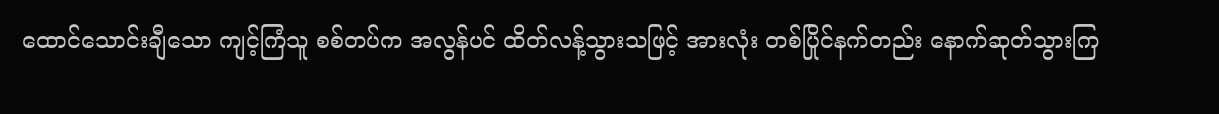ထောင်သောင်းချီသော ကျင့်ကြံသူ စစ်တပ်က အလွန်ပင် ထိတ်လန့်သွားသဖြင့် အားလုံး တစ်ပြိုင်နက်တည်း နောက်ဆုတ်သွားကြ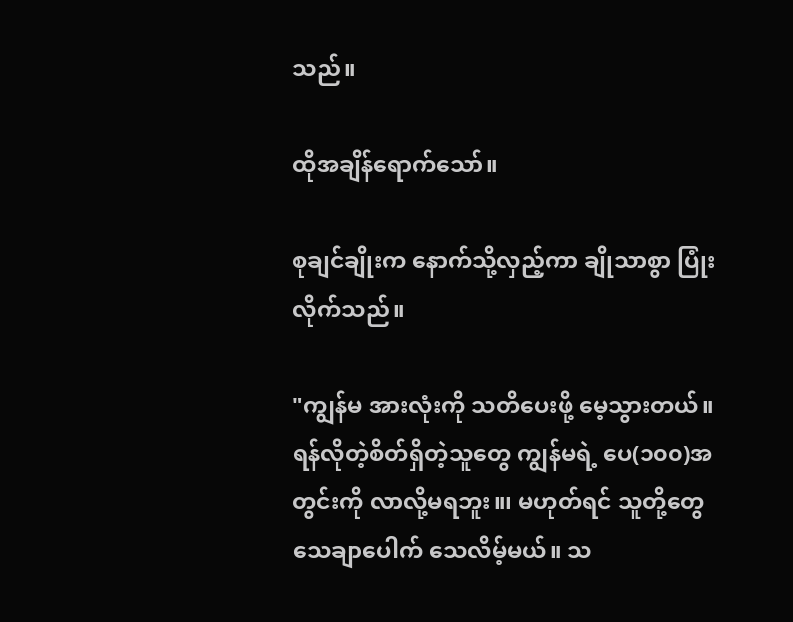သည်။

ထိုအချိန်ရောက်သော်။

စုချင်ချိုးက နောက်သို့လှည့်ကာ ချိုသာစွာ ပြုံးလိုက်သည်။

"ကျွန်မ အားလုံးကို သတိပေးဖို့ မေ့သွားတယ်။ ရန်လိုတဲ့စိတ်ရှိတဲ့သူတွေ ကျွန်မရဲ့ ပေ(၁၀၀)အတွင်းကို လာလို့မရဘူး။၊ မဟုတ်ရင် သူတို့တွေ သေချာပေါက် သေလိမ့်မယ်။ သ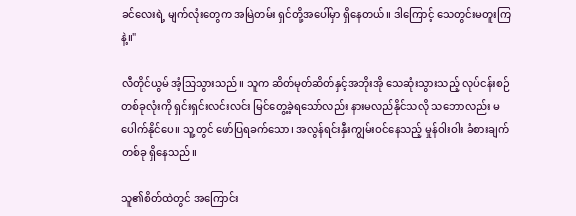ခင်လေးရဲ့ မျက်လုံးတွေက အမြဲတမ်း ရှင်တို့အပေါ်မှာ ရှိနေတယ်။ ဒါကြောင့် သေတွင်းမတူးကြနဲ့။"

လီတိုင်ယွမ် အံ့သြသွားသည်။ သူက ဆိတ်မုတ်ဆိတ်နှင့်အဘိုးအို သေဆုံးသွားသည့် လုပ်ငန်းစဉ် တစ်ခုလုံးကို ရှင်းရှင်းလင်းလင်း မြင်တွေ့ခဲ့ရသော်လည်း နားမလည်နိုင်သလို သဘောလည်း မပေါက်နိုင်ပေ။ သူ့တွင် ဖော်ပြရခက်သော၊ အလွန်ရင်းနှီးကျွမ်းဝင်နေသည့် မှုန်ဝါးဝါး ခံစားချက်တစ်ခု ရှိနေသည်။

သူ၏စိတ်ထဲတွင် အကြောင်း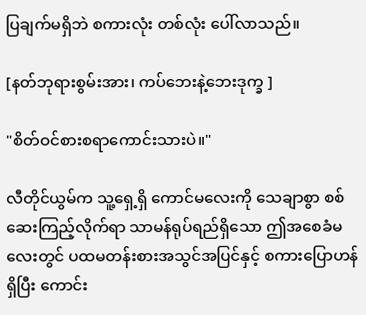ပြချက်မရှိဘဲ စကားလုံး တစ်လုံး ပေါ်လာသည်။

[နတ်ဘုရားစွမ်းအား၊ ကပ်ဘေးနဲ့ဘေးဒုက္ခ ]

"စိတ်ဝင်စားစရာကောင်းသားပဲ။"

လီတိုင်ယွမ်က သူ့ရှေ့ရှိ ကောင်မလေးကို သေချာစွာ စစ်ဆေးကြည့်လိုက်ရာ သာမန်ရုပ်ရည်ရှိသော ဤအစေခံမလေးတွင် ပထမတန်းစားအသွင်အပြင်နှင့် စကားပြောဟန်ရှိပြီး ကောင်း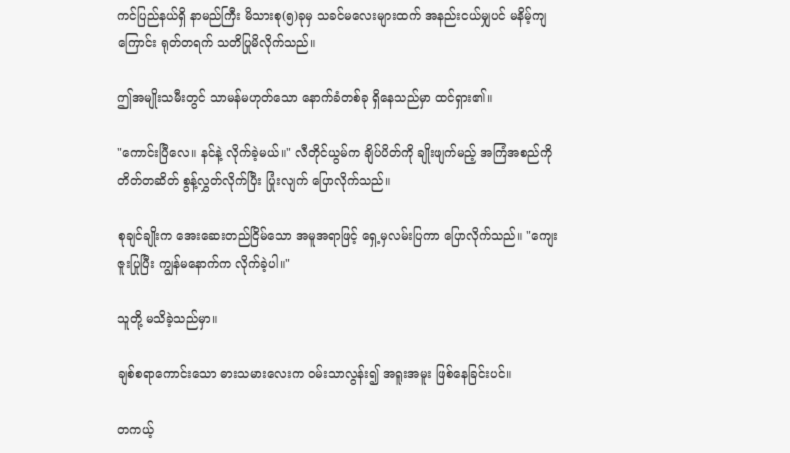ကင်ပြည်နယ်ရှိ နာမည်ကြီး မိသားစု(၅)ခုမှ သခင်မလေးများထက် အနည်းငယ်မျှပင် မနိမ့်ကျကြောင်း ရုတ်တရက် သတိပြုမိလိုက်သည်။

ဤအမျိုးသမီးတွင် သာမန်မဟုတ်သော နောက်ခံတစ်ခု ရှိနေသည်မှာ ထင်ရှား၏။

"ကောင်းပြီလေ။ နင်နဲ့ လိုက်ခဲ့မယ်။" လီတိုင်ယွမ်က ချိပ်ပိတ်ကို ချိုးဖျက်မည့် အကြံအစည်ကို တိတ်တဆိတ် စွန့်လွှတ်လိုက်ပြီး ပြုံးလျက် ပြောလိုက်သည်။

စုချင်ချိုးက အေးဆေးတည်ငြိမ်သော အမူအရာဖြင့် ရှေ့မှလမ်းပြကာ ပြောလိုက်သည်။ "ကျေးဇူးပြုပြီး ကျွန်မနောက်က လိုက်ခဲ့ပါ။"

သူတို့ မသိခဲ့သည်မှာ။

ချစ်စရာကောင်းသော ဓားသမားလေးက ဝမ်းသာလွန်း၍ အရူးအမူး ဖြစ်နေခြင်းပင်။

တကယ့်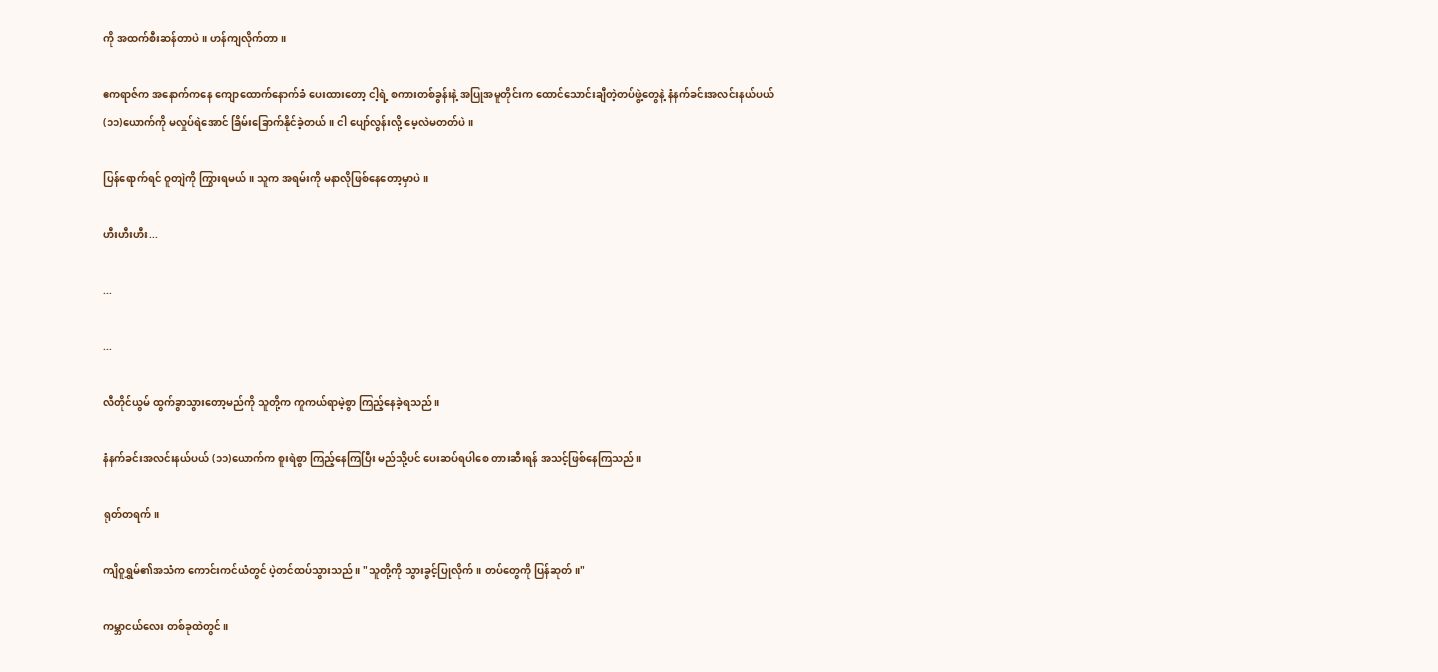ကို အထက်စီးဆန်တာပဲ။ ဟန်ကျလိုက်တာ။

ဧကရာဇ်က အနောက်ကနေ ကျောထောက်နောက်ခံ ပေးထားတော့ ငါ့ရဲ့ စကားတစ်ခွန်းနဲ့ အပြုအမူတိုင်းက ထောင်သောင်းချီတဲ့တပ်ဖွဲ့တွေနဲ့ နံနက်ခင်းအလင်းနယ်ပယ် (၁၁)ယောက်ကို မလှုပ်ရဲအောင် ခြိမ်းခြောက်နိုင်ခဲ့တယ်။ ငါ ပျော်လွန်းလို့ မေ့လဲမတတ်ပဲ။

ပြန်ရောက်ရင် ဝူတျဲကို ကြွားရမယ်။ သူက အရမ်းကို မနာလိုဖြစ်နေတော့မှာပဲ။

ဟီးဟီးဟီး...

...

...

လီတိုင်ယွမ် ထွက်ခွာသွားတော့မည်ကို သူတို့က ကူကယ်ရာမဲ့စွာ ကြည့်နေခဲ့ရသည်။

နံနက်ခင်းအလင်းနယ်ပယ် (၁၁)ယောက်က စူးရဲစွာ ကြည့်နေကြပြီး မည်သို့ပင် ပေးဆပ်ရပါစေ တားဆီးရန် အသင့်ဖြစ်နေကြသည်။

ရုတ်တရက်။

ကျိဝူရွှမ်၏အသံက ကောင်းကင်ယံတွင် ပဲ့တင်ထပ်သွားသည်။ "သူတို့ကို သွားခွင့်ပြုလိုက်။ တပ်တွေကို ပြန်ဆုတ်။"

ကမ္ဘာငယ်လေး တစ်ခုထဲတွင်။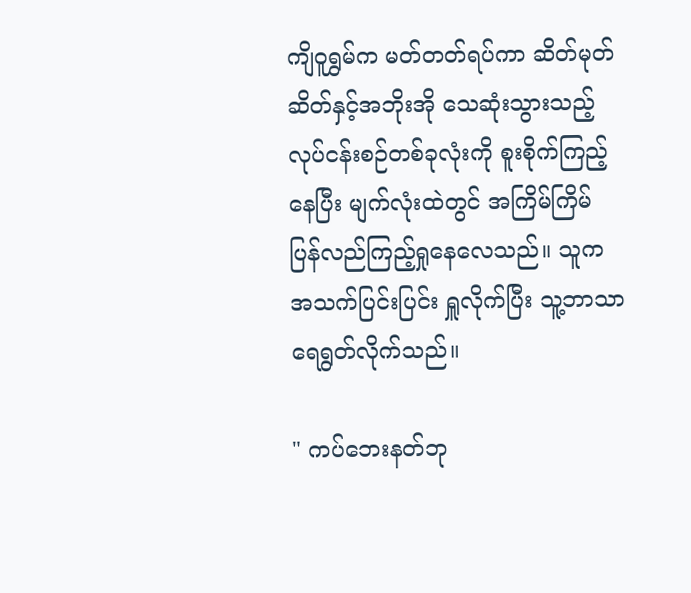ကျိဝူရွှမ်က မတ်တတ်ရပ်ကာ ဆိတ်မုတ်ဆိတ်နှင့်အဘိုးအို သေဆုံးသွားသည့် လုပ်ငန်းစဉ်တစ်ခုလုံးကို စူးစိုက်ကြည့်နေပြီး မျက်လုံးထဲတွင် အကြိမ်ကြိမ် ပြန်လည်ကြည့်ရှုနေလေသည်။ သူက အသက်ပြင်းပြင်း ရှူလိုက်ပြီး သူ့ဘာသာ ရေရွတ်လိုက်သည်။

" ကပ်ဘေးနတ်ဘု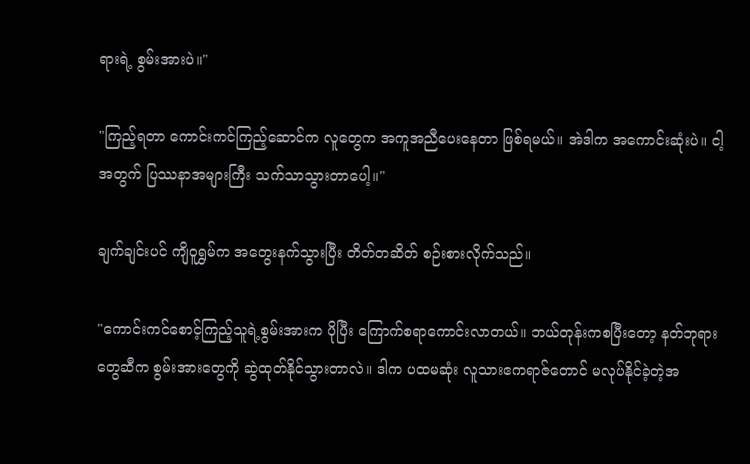ရားရဲ့ စွမ်းအားပဲ။"

"ကြည့်ရတာ ကောင်းကင်ကြည့်ဆောင်က လူတွေက အကူအညီပေးနေတာ ဖြစ်ရမယ်။ အဲဒါက အကောင်းဆုံးပဲ။ ငါ့အတွက် ပြဿနာအများကြီး သက်သာသွားတာပေါ့။"

ချက်ချင်းပင် ကျိဝူရွှမ်က အတွေးနက်သွားပြီး တိတ်တဆိတ် စဉ်းစားလိုက်သည်။

"ကောင်းကင်စောင့်ကြည့်သူရဲ့စွမ်းအားက ပိုပြီး ကြောက်စရာကောင်းလာတယ်။ ဘယ်တုန်းကစပြီးတော့ နတ်ဘုရားတွေဆီက စွမ်းအားတွေကို ဆွဲထုတ်နိုင်သွားတာလဲ။ ဒါက ပထမဆုံး လူသားဧကရာဇ်တောင် မလုပ်နိုင်ခဲ့တဲ့အ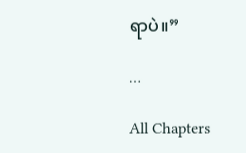ရာပဲ။”

…

All Chapters